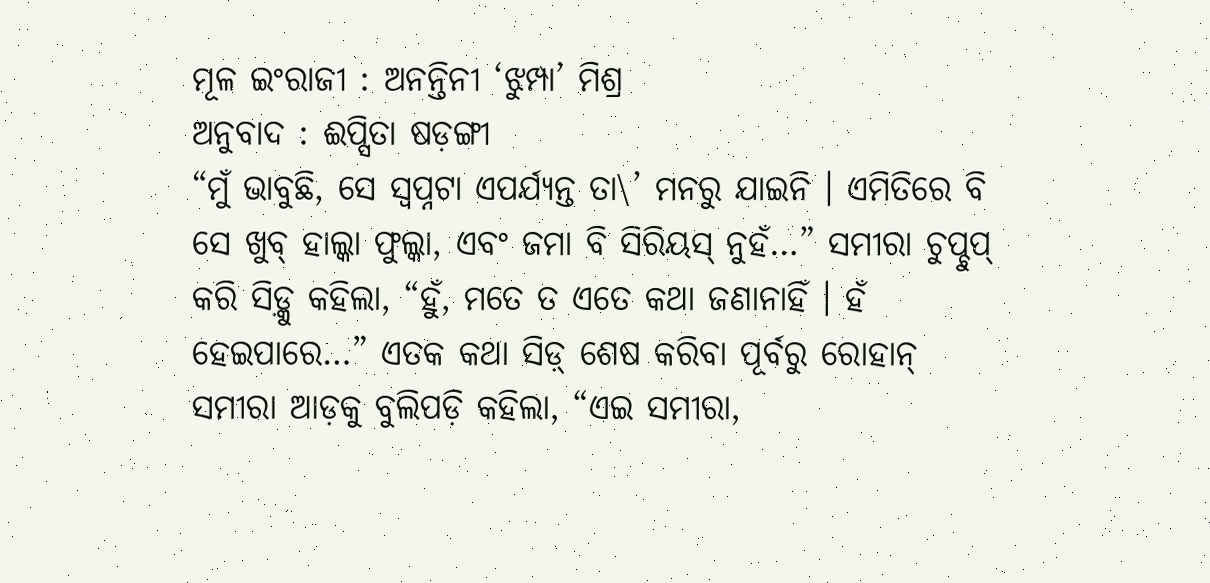ମୂଳ ଇଂରାଜୀ : ଅନନ୍ତିନୀ ‘ଝୁମ୍ପା’ ମିଶ୍ର
ଅନୁବାଦ : ଈପ୍ସିତା ଷଡ଼ଙ୍ଗୀ
“ମୁଁ ଭାବୁଛି, ସେ ସ୍ୱପ୍ନଟା ଏପର୍ଯ୍ୟନ୍ତ ତା\’ ମନରୁ ଯାଇନି । ଏମିତିରେ ବି ସେ ଖୁବ୍ ହାଲ୍କା ଫୁଲ୍କା, ଏବଂ ଜମା ବି ସିରିୟସ୍ ନୁହଁ…” ସମୀରା ଚୁପ୍ଚୁପ୍ କରି ସିଡ଼୍କୁ କହିଲା, “ହୁଁ, ମତେ ତ ଏତେ କଥା ଜଣାନାହିଁ । ହଁ ହେଇପାରେ…” ଏତକ କଥା ସିଡ଼୍ ଶେଷ କରିବା ପୂର୍ବରୁ ରୋହାନ୍ ସମୀରା ଆଡ଼କୁ ବୁଲିପଡ଼ି କହିଲା, “ଏଇ ସମୀରା,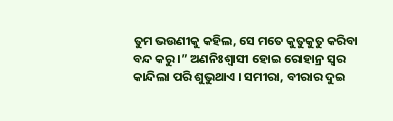ତୁମ ଭଉଣୀକୁ କହିଲ, ସେ ମତେ କୁତୁକୁତୁ କରିବା ବନ୍ଦ କରୁ ।” ଅଣନିଃଶ୍ୱାସୀ ହୋଇ ରୋହାନ୍ର ସ୍ୱର କାନ୍ଦିଲା ପରି ଶୁଭୁଥାଏ । ସମୀରା, ବୀରାର ଦୁଇ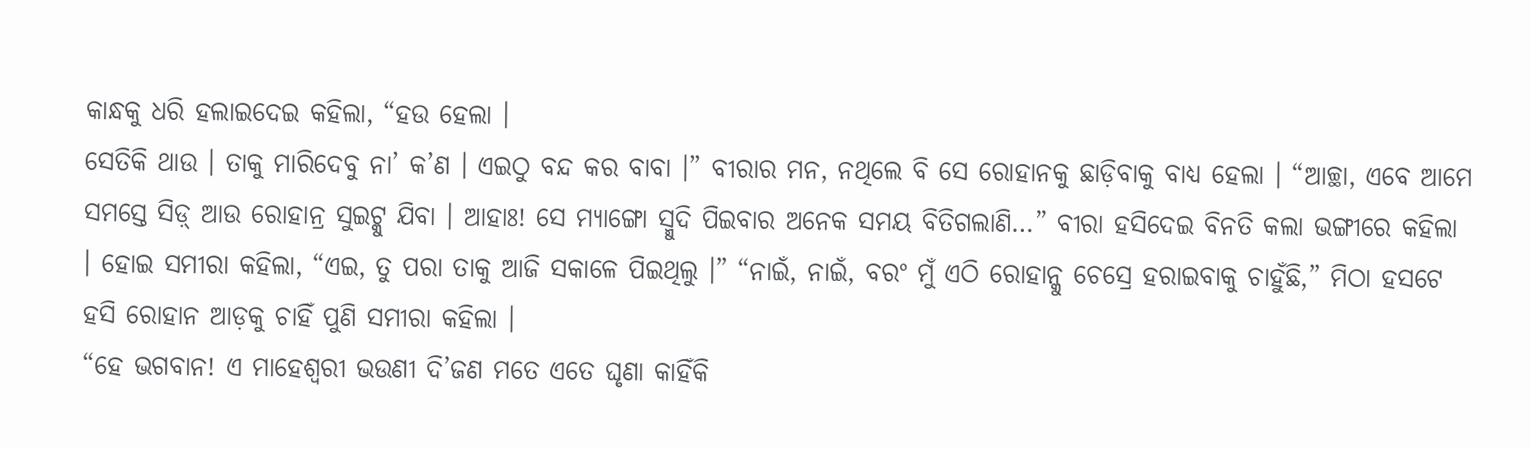କାନ୍ଧକୁ ଧରି ହଲାଇଦେଇ କହିଲା, “ହଉ ହେଲା ।
ସେତିକି ଥାଉ । ତାକୁ ମାରିଦେବୁ ନା’ କ’ଣ । ଏଇଠୁ ବନ୍ଦ କର ବାବା ।” ବୀରାର ମନ, ନଥିଲେ ବି ସେ ରୋହାନକୁ ଛାଡ଼ିବାକୁ ବାଧ୍ୟ ହେଲା । “ଆଚ୍ଛା, ଏବେ ଆମେ ସମସ୍ତେ ସିଡ଼୍ ଆଉ ରୋହାନ୍ର ସୁଇଟ୍କୁ ଯିବା । ଆହାଃ! ସେ ମ୍ୟାଙ୍ଗୋ ସ୍ମୁଦି ପିଇବାର ଅନେକ ସମୟ ବିତିଗଲାଣି…” ବୀରା ହସିଦେଇ ବିନତି କଲା ଭଙ୍ଗୀରେ କହିଲା । ହୋଇ ସମୀରା କହିଲା, “ଏଇ, ତୁ ପରା ତାକୁ ଆଜି ସକାଳେ ପିଇଥିଲୁ ।” “ନାଇଁ, ନାଇଁ, ବରଂ ମୁଁ ଏଠି ରୋହାନ୍କୁ ଚେସ୍ରେ ହରାଇବାକୁ ଚାହୁଁଛି,” ମିଠା ହସଟେ ହସି ରୋହାନ ଆଡ଼କୁ ଚାହିଁ ପୁଣି ସମୀରା କହିଲା ।
“ହେ ଭଗବାନ! ଏ ମାହେଶ୍ୱରୀ ଭଉଣୀ ଦି’ଜଣ ମତେ ଏତେ ଘୃଣା କାହିଁକି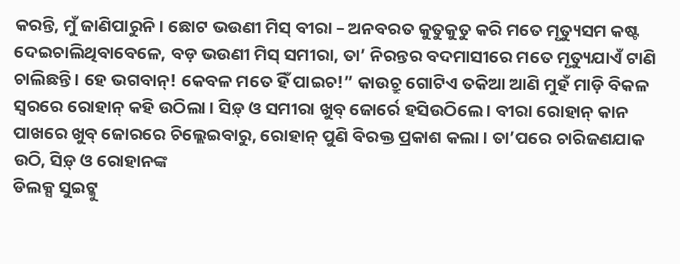କରନ୍ତି, ମୁଁ ଜାଣିପାରୁନି । ଛୋଟ ଭଉଣୀ ମିସ୍ ବୀରା – ଅନବରତ କୁତୁକୁତୁ କରି ମତେ ମୃତ୍ୟୁସମ କଷ୍ଟ ଦେଇଚାଲିଥିବାବେଳେ, ବଡ଼ ଭଉଣୀ ମିସ୍ ସମୀରା, ତା’ ନିରନ୍ତର ବଦମାସୀରେ ମତେ ମୃତ୍ୟୁଯାଏଁ ଟାଣି ଚାଲିଛନ୍ତି । ହେ ଭଗବାନ୍! କେବଳ ମତେ ହିଁ ପାଇଚ!” କାଉଚ୍ରୁ ଗୋଟିଏ ତକିଆ ଆଣି ମୁହଁ ମାଡ଼ି ବିକଳ ସ୍ୱରରେ ରୋହାନ୍ କହି ଉଠିଲା । ସିଡ଼୍ ଓ ସମୀରା ଖୁବ୍ ଜୋର୍ରେ ହସିଉଠିଲେ । ବୀରା ରୋହାନ୍ କାନ ପାଖରେ ଖୁବ୍ ଜୋରରେ ଚିଲ୍ଲେଇବାରୁ, ରୋହାନ୍ ପୁଣି ବିରକ୍ତ ପ୍ରକାଶ କଲା । ତା’ପରେ ଚାରିଜଣଯାକ ଉଠି, ସିଡ଼୍ ଓ ରୋହାନଙ୍କ
ଡିଲକ୍ସ ସୁଇଟ୍କୁ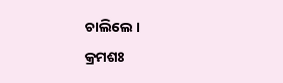ଚାଲିଲେ ।
କ୍ରମଶଃ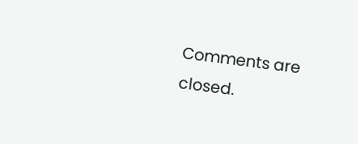Comments are closed.